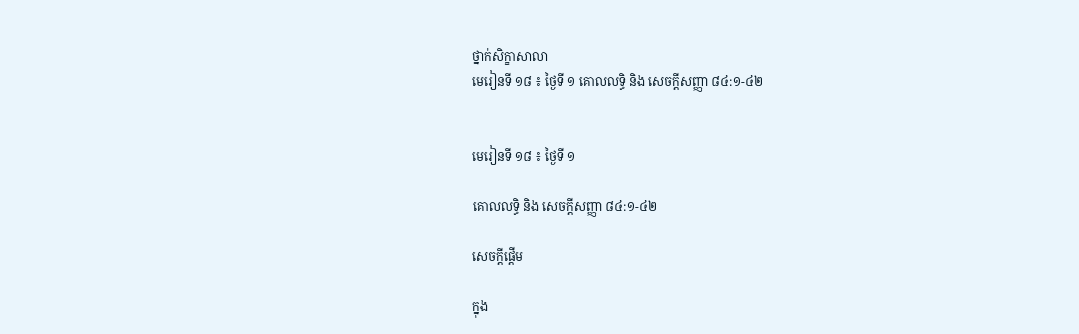ថ្នាក់សិក្ខាសាលា
មេរៀនទី ១៨ ៖ ថ្ងៃទី ១ គោលលទ្ធិ និង សេចក្តីសញ្ញា ៨៤:១-៤២


មេរៀនទី ១៨ ៖ ថ្ងៃទី ១

គោលលទ្ធិ និង សេចក្តីសញ្ញា ៨៤:១-៤២

សេចក្តីផ្តើម

ក្នុង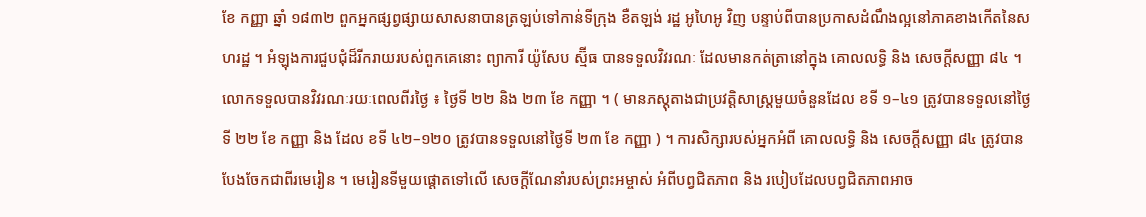ខែ កញ្ញា ឆ្នាំ ១៨៣២ ពួកអ្នកផ្សព្វផ្សាយសាសនាបានត្រឡប់ទៅកាន់ទីក្រុង ខឺតឡង់ រដ្ឋ អូហៃអូ វិញ បន្ទាប់ពីបានប្រកាសដំណឹងល្អនៅភាគខាងកើតនៃសហរដ្ឋ ។ អំឡុងការជួបជុំដ៏រីករាយរបស់ពួកគេនោះ ព្យាការី យ៉ូសែប ស្ម៊ីធ បានទទួលវិវរណៈ ដែលមានកត់ត្រានៅក្នុង គោលលទ្ធិ និង សេចក្ដីសញ្ញា ៨៤ ។ លោកទទួលបានវិវរណៈរយៈពេលពីរថ្ងៃ ៖ ថ្ងៃទី ២២ និង ២៣ ខែ កញ្ញា ។ ( មានភស្ដុតាងជាប្រវត្តិសាស្ត្រមួយចំនួនដែល ខទី ១–៤១ ត្រូវបានទទួលនៅថ្ងៃទី ២២ ខែ កញ្ញា និង ដែល ខទី ៤២–១២០ ត្រូវបានទទួលនៅថ្ងៃទី ២៣ ខែ កញ្ញា ) ។ ការសិក្សារបស់អ្នកអំពី គោលលទ្ធិ និង សេចក្តីសញ្ញា ៨៤ ត្រូវបានបែងចែកជាពីរមេរៀន ។ មេរៀនទីមួយផ្ដោតទៅលើ សេចក្ដីណែនាំរបស់ព្រះអម្ចាស់ អំពីបព្វជិតភាព និង របៀបដែលបព្វជិតភាពអាច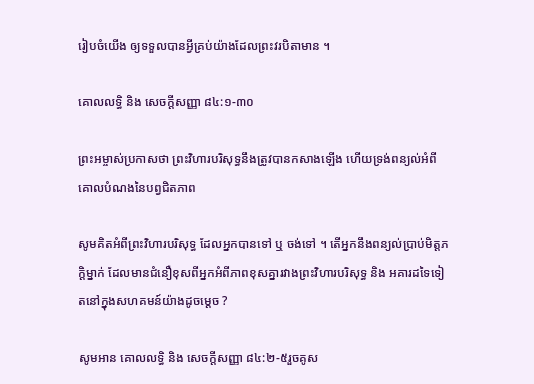រៀបចំយើង ឲ្យទទួលបានអ្វីគ្រប់យ៉ាងដែលព្រះវរបិតាមាន ។

គោលលទ្ធិ និង សេចក្តីសញ្ញា ៨៤:១-៣០

ព្រះអម្ចាស់ប្រកាសថា ព្រះវិហារបរិសុទ្ធនឹងត្រូវបានកសាងឡើង ហើយទ្រង់ពន្យល់អំពីគោលបំណងនៃបព្វជិតភាព

សូមគិតអំពីព្រះវិហារបរិសុទ្ធ ដែលអ្នកបានទៅ ឬ ចង់ទៅ ។ តើអ្នកនឹងពន្យល់ប្រាប់មិត្តភក្ដិម្នាក់ ដែលមានជំនឿខុសពីអ្នកអំពីភាពខុសគ្នារវាងព្រះវិហារបរិសុទ្ធ និង អគារដទៃទៀតនៅក្នុងសហគមន៍យ៉ាងដូចម្ដេច ?

សូមអាន គោលលទ្ធិ និង សេចក្ដីសញ្ញា ៨៤:២-៥រួចគូស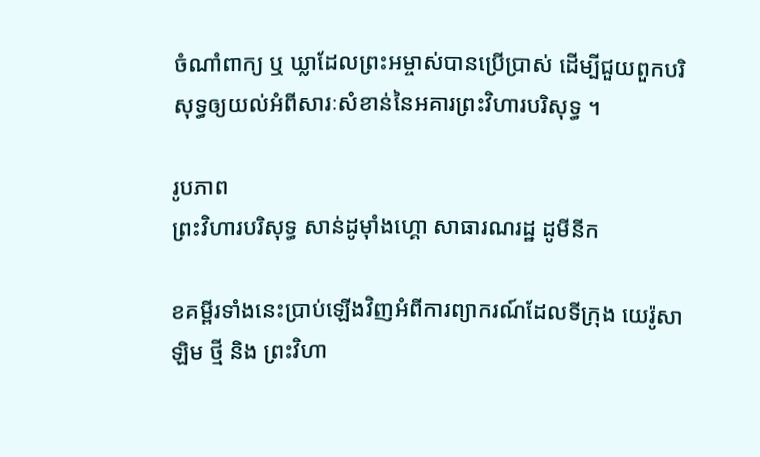ចំណាំពាក្យ ឬ ឃ្លាដែលព្រះអម្ចាស់បានប្រើប្រាស់ ដើម្បីជួយពួកបរិសុទ្ធឲ្យយល់អំពីសារៈសំខាន់នៃអគារព្រះវិហារបរិសុទ្ធ ។

រូបភាព
ព្រះវិហារបរិសុទ្ធ សាន់ដូម៉ាំងហ្គោ សាធារណរដ្ឋ ដូមីនីក

ខគម្ពីរទាំងនេះប្រាប់ឡើងវិញអំពីការព្យាករណ៍ដែលទីក្រុង យេរ៉ូសាឡិម ថ្មី និង ព្រះវិហា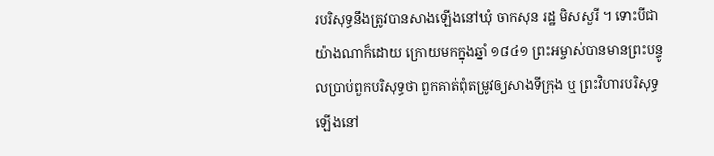របរិសុទ្ធនឹងត្រូវបានសាងឡើងនៅឃុំ ចាកសុន រដ្ឋ មិសសួរី ។ ទោះបីជាយ៉ាងណាក៏ដោយ ក្រោយមកក្នុងឆ្នាំ ១៨៤១ ព្រះអម្ចាស់បានមានព្រះបន្ទូលប្រាប់ពួកបរិសុទ្ធថា ពួកគាត់ពុំតម្រូវឲ្យសាងទីក្រុង ឬ ព្រះវិហារបរិសុទ្ធឡើងនៅ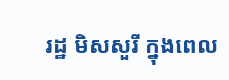រដ្ឋ មិសសួរី ក្នុងពេល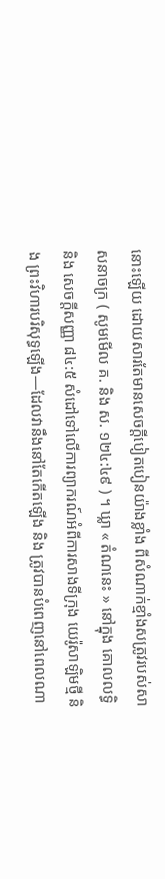នោះឡើយ ដោយសារតែមានសេចក្ដីបៀតបៀនយ៉ាងខ្លាំង ពីសំណាក់ខ្មាំងសត្រូវរបស់សាសនាចក្រ ( សូមមើល គ. និង ស. ១២៤:៤៩ ) ។ ឃ្លា « តំណនេះ » នៅក្នុង គោលលទ្ធិ និង សេចក្តីសញ្ញា ៨៤:៥ សំដៅទៅលើការព្យាករណ៍អំពីការសាងទីក្រុង យេរ៉ូសាឡិមថ្មី និង ព្រះវិហារបរិសុទ្ធឡើង—ដែលវានឹងនៅតែកើតឡើង និង ត្រូវបានបំពេញនៅពេលណា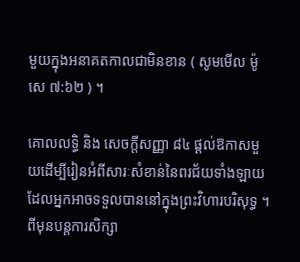មួយក្នុងអនាគតកាលជាមិនខាន ( សូមមើល ម៉ូសេ ៧:៦២ ) ។

គោលលទ្ធិ និង សេចក្តីសញ្ញា ៨៤ ផ្ដល់ឱកាសមួយដើម្បីរៀនអំពីសារៈសំខាន់នៃពរជ័យទាំងឡាយ ដែលអ្នកអាចទទួលបាននៅក្នុងព្រះវិហារបរិសុទ្ធ ។ ពីមុនបន្តការសិក្សា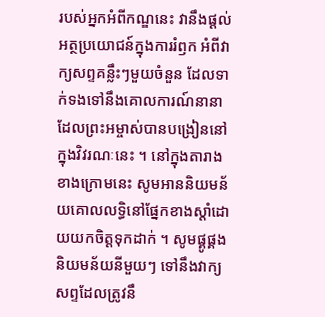របស់អ្នកអំពីកណ្ឌនេះ វានឹងផ្ដល់អត្ថប្រយោជន៍ក្នុងការរំឭក អំពីវាក្យសព្ទគន្លឹះៗមួយចំនួន ដែលទាក់ទងទៅនឹងគោលការណ៍នានា ដែលព្រះអម្ចាស់បានបង្រៀននៅក្នុងវិវរណៈនេះ ។ នៅក្នុងតារាងខាងក្រោមនេះ សូមអាននិយមន័យគោលលទ្ធិនៅផ្នែកខាងស្តាំដោយយកចិត្តទុកដាក់ ។ សូមផ្គូផ្គងនិយមន័យនីមួយៗ ទៅនឹងវាក្យសព្ទដែលត្រូវនឹ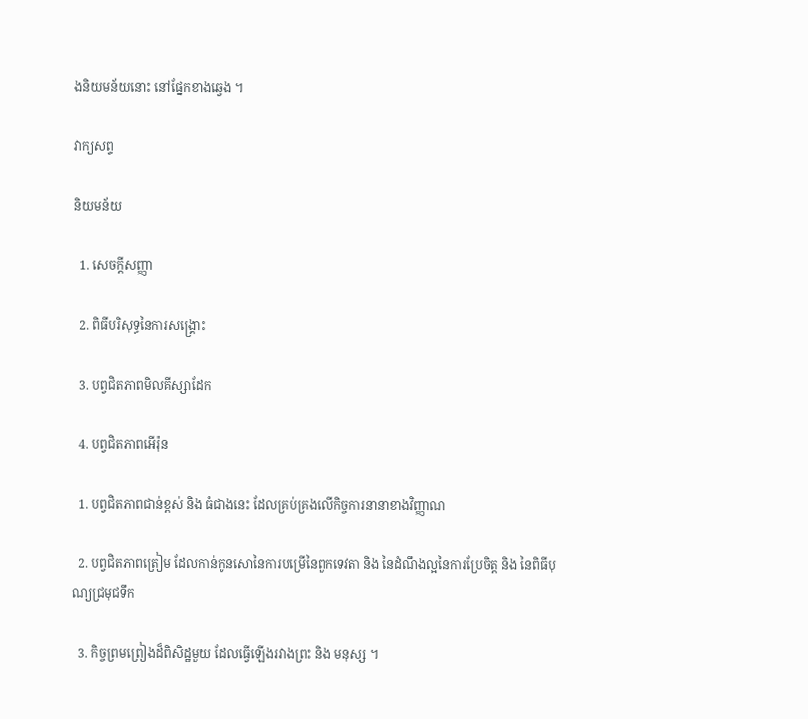ងនិយមន័យនោះ នៅផ្នែកខាងឆ្វេង ។

វាក្យសព្ទ

និយមន័យ

  1. សេចក្តីសញ្ញា

  2. ពិធីបរិសុទ្ធនៃការសង្គ្រោះ

  3. បព្វជិតភាពមិលគីស្សាដែក

  4. បព្វជិតភាពអើរ៉ុន

  1. បព្វជិតភាពជាន់ខ្ពស់ និង ធំជាងនេះ ដែលគ្រប់គ្រងលើកិច្ចការនានាខាងវិញ្ញាណ

  2. បព្វជិតភាពត្រៀម ដែលកាន់កូនសោនៃការបម្រើនៃពួកទេវតា និង នៃដំណឹងល្អនៃការប្រែចិត្ត និង នៃពិធីបុណ្យជ្រមុជទឹក

  3. កិច្ចព្រមព្រៀងដ៏ពិសិដ្ឋមួយ ដែលធ្វើឡើងរវាងព្រះ និង មនុស្ស ។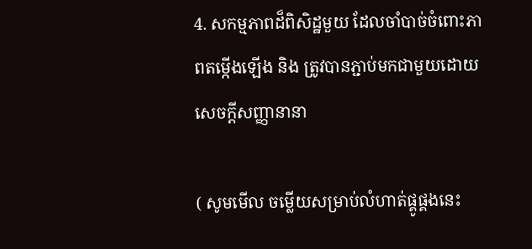4. សកម្មភាពដ៏ពិសិដ្ឋមួយ ដែលចាំបាច់ចំពោះភាពតម្កើងឡើង និង ត្រូវបានភ្ជាប់មកជាមួយដោយសេចក្ដីសញ្ញានានា

( សូមមើល ចម្លើយសម្រាប់លំហាត់ផ្គូផ្គងនេះ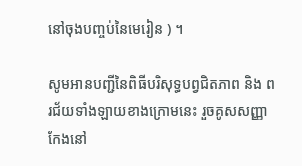នៅចុងបញ្ចប់នៃមេរៀន ) ។

សូមអានបញ្ជីនៃពិធីបរិសុទ្ធបព្វជិតភាព និង ពរជ័យទាំងឡាយខាងក្រោមនេះ រួចគូសសញ្ញាកែងនៅ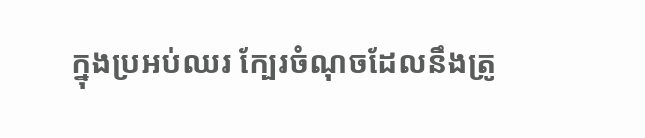ក្នុងប្រអប់ឈរ ក្បែរចំណុចដែលនឹងត្រូ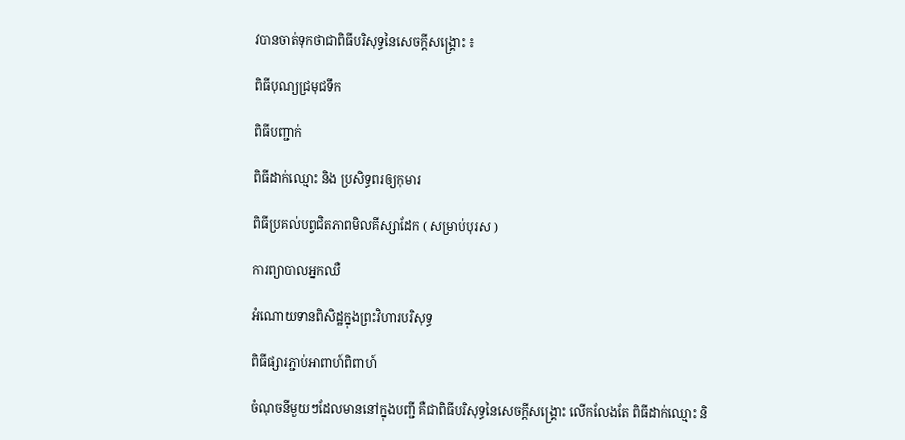វបានចាត់ទុកថាជាពិធីបរិសុទ្ធនៃសេចក្ដីសង្គ្រោះ ៖

ពិធីបុណ្យជ្រមុជទឹក

ពិធីបញ្ជាក់

ពិធីដាក់ឈ្មោះ និង ប្រសិទ្ធពរឲ្យកុមារ

ពិធីប្រគល់បព្វជិតភាពមិលគីស្សាដែក ( សម្រាប់បុរស )

ការព្យាបាលអ្នកឈឺ

អំណោយទានពិសិដ្ឋក្នុងព្រះវិហារបរិសុទ្ធ

ពិធីផ្សារភ្ជាប់អាពាហ៍ពិពាហ៍

ចំណុចនីមួយៗដែលមាននៅក្នុងបញ្ជី គឺជាពិធីបរិសុទ្ធនៃសេចក្ដីសង្គ្រោះ លើកលែងតែ ពិធីដាក់ឈ្មោះ និ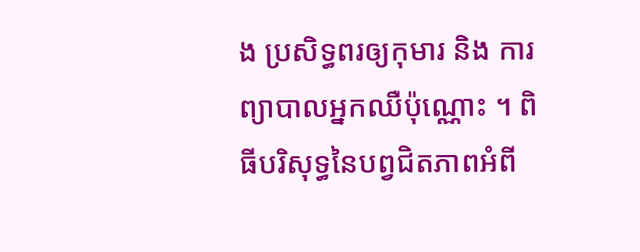ង ប្រសិទ្ធពរឲ្យកុមារ និង ការព្យាបាលអ្នកឈឺប៉ុណ្ណោះ ។ ពិធីបរិសុទ្ធនៃបព្វជិតភាពអំពី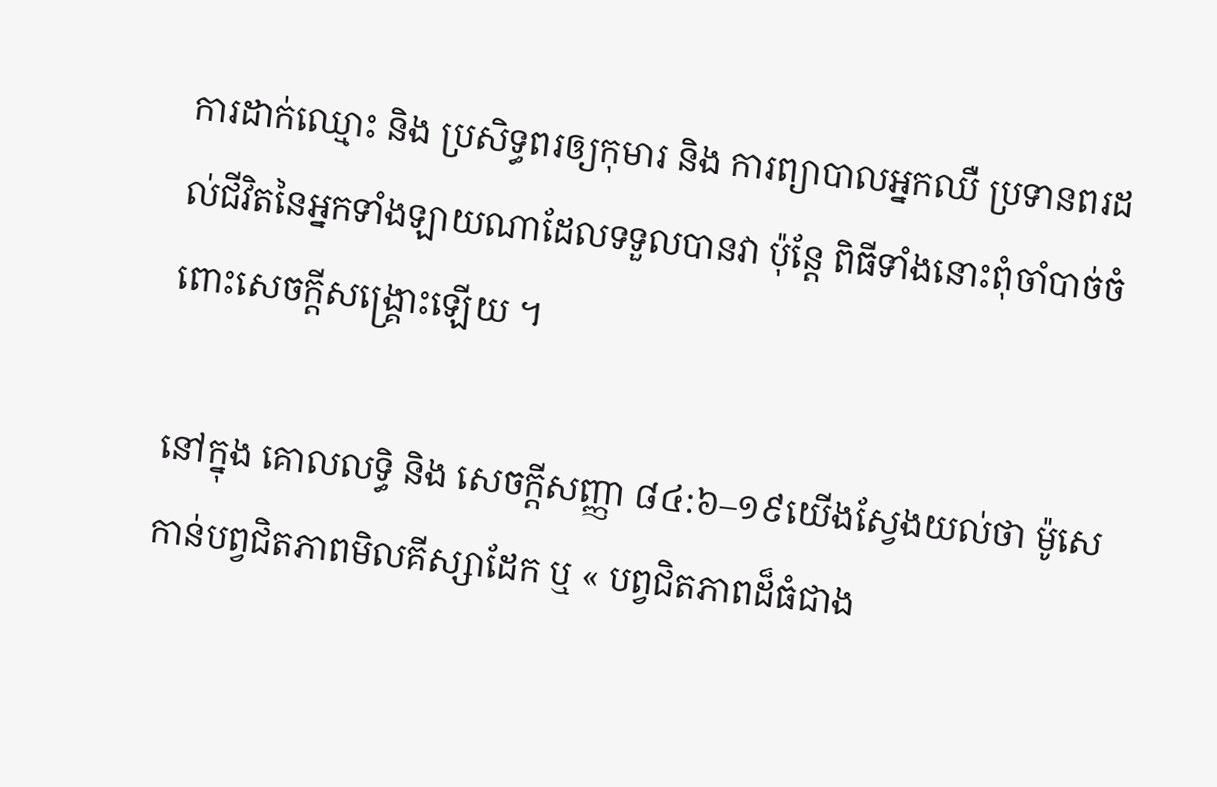ការដាក់ឈ្មោះ និង ប្រសិទ្ធពរឲ្យកុមារ និង ការព្យាបាលអ្នកឈឺ ប្រទានពរដល់ជីវិតនៃអ្នកទាំងឡាយណាដែលទទួលបានវា ប៉ុន្តែ ពិធីទាំងនោះពុំចាំបាច់ចំពោះសេចក្ដីសង្គ្រោះឡើយ ។

នៅក្នុង គោលលទ្ធិ និង សេចក្តីសញ្ញា ៨៤:៦–១៩យើងស្វែងយល់ថា ម៉ូសេ កាន់បព្វជិតភាពមិលគីស្សាដែក ឬ « បព្វជិតភាពដ៏ធំជាង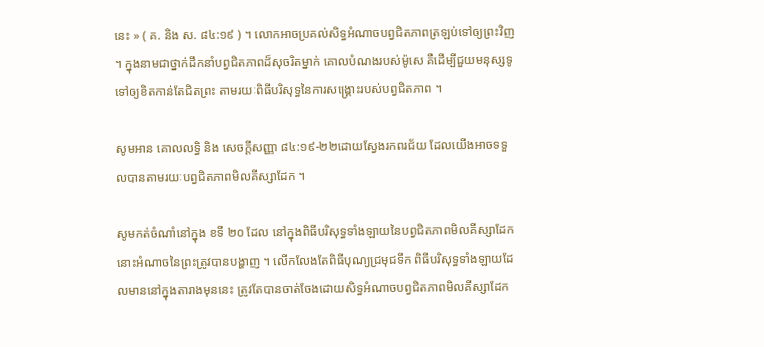នេះ » ( គ. និង ស. ៨៤:១៩ ) ។ លោកអាចប្រគល់សិទ្ធអំណាចបព្វជិតភាពត្រឡប់ទៅឲ្យព្រះវិញ ។ ក្នុងនាមជាថ្នាក់ដឹកនាំបព្វជិតភាពដ៏សុចរិតម្នាក់ គោលបំណងរបស់ម៉ូសេ គឺដើម្បីជួយមនុស្សទូទៅឲ្យខិតកាន់តែជិតព្រះ តាមរយៈពិធីបរិសុទ្ធនៃការសង្គ្រោះរបស់បព្វជិតភាព ។

សូមអាន គោលលទ្ធិ និង សេចក្តីសញ្ញា ៨៤:១៩-២២ដោយស្វែងរកពរជ័យ ដែលយើងអាចទទួលបានតាមរយៈបព្វជិតភាពមិលគីស្សាដែក ។

សូមកត់ចំណាំនៅក្នុង ខទី ២០ ដែល នៅក្នុងពិធីបរិសុទ្ធទាំងឡាយនៃបព្វជិតភាពមិលគីស្សាដែក នោះអំណាចនៃព្រះត្រូវបានបង្ហាញ ។ លើកលែងតែពិធីបុណ្យជ្រមុជទឹក ពិធីបរិសុទ្ធទាំងឡាយដែលមាននៅក្នុងតារាងមុននេះ ត្រូវតែបានចាត់ចែងដោយសិទ្ធអំណាចបព្វជិតភាពមិលគីស្សាដែក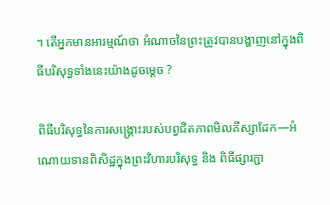។ តើអ្នកមានអារម្មណ៍ថា អំណាចនៃព្រះត្រូវបានបង្ហាញនៅក្នុងពិធីបរិសុទ្ធទាំងនេះយ៉ាងដូចម្ដេច ?

ពិធីបរិសុទ្ធនៃការសង្គ្រោះរបស់បព្វជិតភាពមិលគីស្សាដែក—អំណោយទានពិសិដ្ឋក្នុងព្រះវិហារបរិសុទ្ធ និង ពិធីផ្សារភ្ជា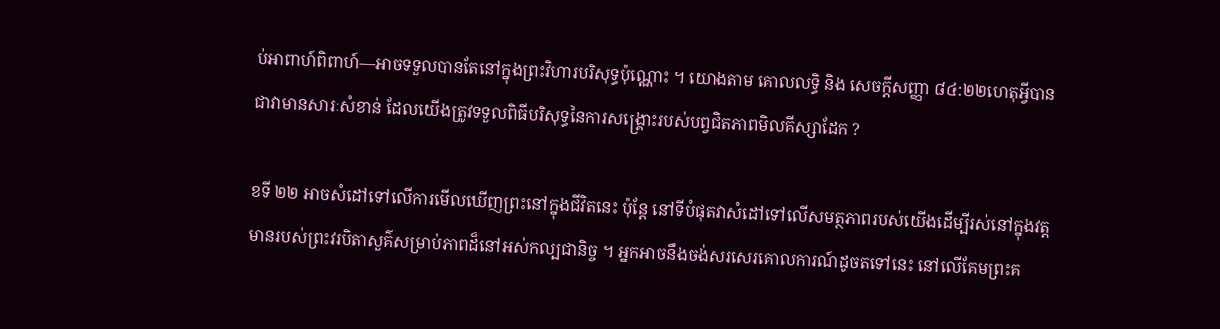ប់អាពាហ៍ពិពាហ៍—អាចទទួលបានតែនៅក្នុងព្រះវិហារបរិសុទ្ធប៉ុណ្ណោះ ។ យោងតាម គោលលទ្ធិ និង សេចក្តីសញ្ញា ៨៤:២២ហេតុអ្វីបានជាវាមានសារៈសំខាន់ ដែលយើងត្រូវទទួលពិធីបរិសុទ្ធនៃការសង្គ្រោះរបស់បព្វជិតភាពមិលគីស្សាដែក ?

ខទី ២២ អាចសំដៅទៅលើការមើលឃើញព្រះនៅក្នុងជីវិតនេះ ប៉ុន្តែ នៅទីបំផុតវាសំដៅទៅលើសមត្ថភាពរបស់យើងដើម្បីរស់នៅក្នុងវត្តមានរបស់ព្រះវរបិតាសួគ៌សម្រាប់ភាពដ៏នៅអស់កល្បជានិច្ច ។ អ្នកអាចនឹងចង់សរសេរគោលការណ៍ដូចតទៅនេះ នៅលើគែមព្រះគ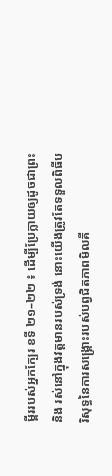ម្ពីររបស់អ្នកក្បែរ ខទី ២១–២២ ៖ ដើម្បីប្រែក្លាយឲ្យដូចជាព្រះ និង រស់នៅក្នុងវត្តមានរបស់ទ្រង់ នោះយើងត្រូវតែទទួលពិធីបរិសុទ្ធនៃការសង្គ្រោះរបស់បព្វជិតភាពមិលគី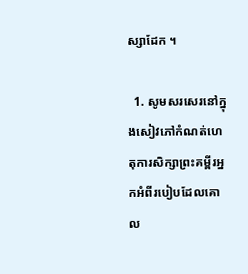ស្សាដែក ។

  1. សូមសរសេរនៅក្នុងសៀវភៅកំណត់ហេតុការសិក្សាព្រះគម្ពីរអ្នកអំពីរបៀបដែលគោល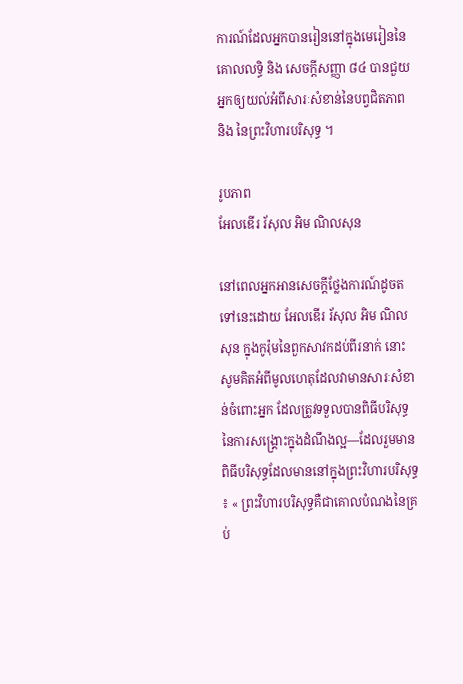ការណ៍ដែលអ្នកបានរៀននៅក្នុងមេរៀននៃ គោលលទ្ធិ និង សេចក្ដីសញ្ញា ៨៤ បានជួយអ្នកឲ្យយល់អំពីសារៈសំខាន់នៃបព្វជិតភាព និង នៃព្រះវិហារបរិសុទ្ធ ។

រូបភាព
អែលឌើរ រ័សុល អិម ណិលសុន

នៅពេលអ្នកអានសេចក្ដីថ្លែងការណ៍ដូចតទៅនេះដោយ អែលឌើរ រ័សុល អិម ណិលសុន ក្នុងកូរ៉ុមនៃពួកសាវកដប់ពីរនាក់ នោះសូមគិតអំពីមូលហេតុដែលវាមានសារៈសំខាន់ចំពោះអ្នក ដែលត្រូវទទួលបានពិធីបរិសុទ្ធនៃការសង្គ្រោះក្នុងដំណឹងល្អ—ដែលរួមមានពិធីបរិសុទ្ធដែលមាននៅក្នុងព្រះវិហារបរិសុទ្ធ ៖ « ព្រះវិហារបរិសុទ្ធគឺជាគោលបំណងនៃគ្រប់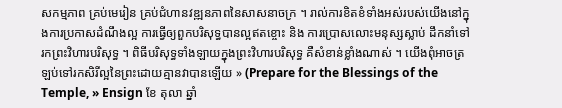សកម្មភាព គ្រប់មេរៀន គ្រប់ជំហានវឌ្ឍនភាពនៃសាសនាចក្រ ។ រាល់ការខិតខំទាំងអស់របស់យើងនៅក្នុងការប្រកាសដំណឹងល្អ ការធ្វើឲ្យពួកបរិសុទ្ធបានល្អឥតខ្ចោះ និង ការប្រោសលោះមនុស្សស្លាប់ ដឹកនាំទៅរកព្រះវិហារបរិសុទ្ធ ។ ពិធីបរិសុទ្ធទាំងឡាយក្នុងព្រះវិហារបរិសុទ្ធ គឺសំខាន់ខ្លាំងណាស់ ។ យើងពុំអាចត្រឡប់ទៅរកសិរីល្អនៃព្រះដោយគ្មានវាបានឡើយ » (Prepare for the Blessings of the Temple, » Ensign ខែ តុលា ឆ្នាំ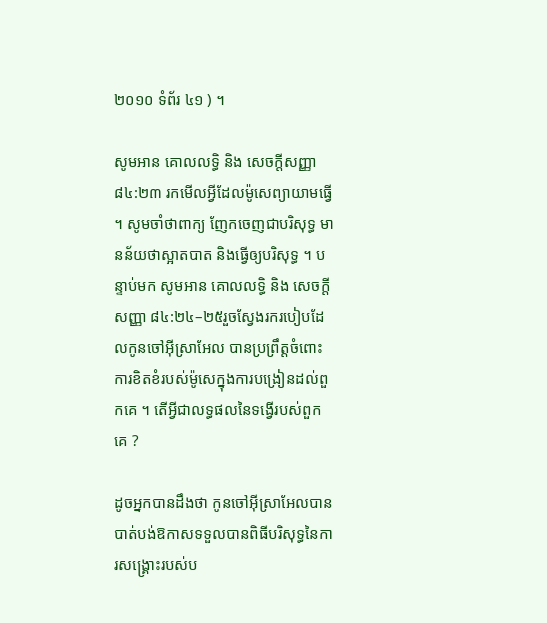២០១០ ទំព័រ ៤១ ) ។

សូមអាន គោលលទ្ធិ និង សេចក្តីសញ្ញា ៨៤:២៣ រកមើលអ្វីដែលម៉ូសេព្យាយាមធ្វើ ។ សូមចាំថាពាក្យ ញែកចេញជាបរិសុទ្ធ មានន័យថាស្អាតបាត និងធ្វើឲ្យបរិសុទ្ធ ។ បន្ទាប់មក សូមអាន គោលលទ្ធិ និង សេចក្តីសញ្ញា ៨៤:២៤–២៥រួចស្វែងរករបៀបដែលកូនចៅអ៊ីស្រាអែល បានប្រព្រឹត្តចំពោះការខិតខំរបស់ម៉ូសេក្នុងការបង្រៀនដល់ពួកគេ ។ តើអ្វីជាលទ្ធផលនៃទង្វើរបស់ពួកគេ ?

ដូចអ្នកបានដឹងថា កូនចៅអ៊ីស្រាអែលបានបាត់បង់ឱកាសទទួលបានពិធីបរិសុទ្ធនៃការសង្គ្រោះរបស់ប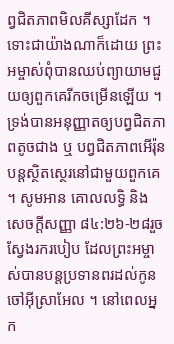ព្វជិតភាពមិលគីស្សាដែក ។ ទោះជាយ៉ាងណាក៏ដោយ ព្រះអម្ចាស់ពុំបានឈប់ព្យាយាមជួយឲ្យពួកគេរីកចម្រើនឡើយ ។ ទ្រង់បានអនុញ្ញាតឲ្យបព្វជិតភាពតូចជាង ឬ បព្វជិតភាពអើរ៉ុន បន្តស្ថិតស្ថេរនៅជាមួយពួកគេ ។ សូមអាន គោលលទ្ធិ និង សេចក្តីសញ្ញា ៨៤:២៦-២៨រួចស្វែងរករបៀប ដែលព្រះអម្ចាស់បានបន្តប្រទានពរដល់កូនចៅអ៊ីស្រាអែល ។ នៅពេលអ្នក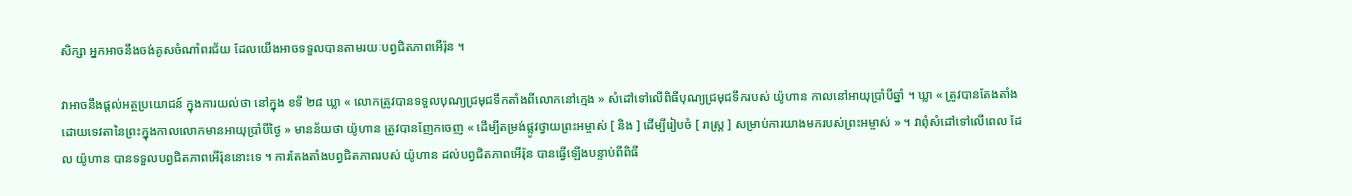សិក្សា អ្នកអាចនឹងចង់គូសចំណាំពរជ័យ ដែលយើងអាចទទួលបានតាមរយៈបព្វជិតភាពអើរ៉ុន ។

វាអាចនឹងផ្ដល់អត្ថប្រយោជន៍ ក្នុងការយល់ថា នៅក្នុង ខទី ២៨ ឃ្លា « លោកត្រូវបានទទួលបុណ្យជ្រមុជទឹកតាំងពីលោកនៅក្មេង » សំដៅទៅលើពិធីបុណ្យជ្រមុជទឹករបស់ យ៉ូហាន កាលនៅអាយុប្រាំបីឆ្នាំ ។ ឃ្លា « ត្រូវបានតែងតាំងដោយទេវតានៃព្រះក្នុងកាលលោកមានអាយុប្រាំបីថ្ងៃ » មានន័យថា យ៉ូហាន ត្រូវបានញែកចេញ « ដើម្បីតម្រង់ផ្លូវថ្វាយព្រះអម្ចាស់ [ និង ] ដើម្បីរៀបចំ [ រាស្ត្រ ] សម្រាប់ការយាងមករបស់ព្រះអម្ចាស់ » ។ វាពុំសំដៅទៅលើពេល ដែល យ៉ូហាន បានទទួលបព្វជិតភាពអើរ៉ុននោះទេ ។ ការតែងតាំងបព្វជិតភាពរបស់ យ៉ូហាន ដល់បព្វជិតភាពអើរ៉ុន បានធ្វើឡើងបន្ទាប់ពីពិធី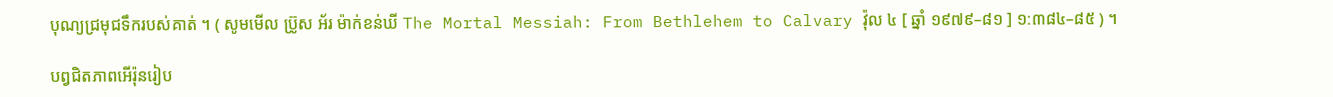បុណ្យជ្រមុជទឹករបស់គាត់ ។ ( សូមមើល ប្រ៊ូស អ័រ ម៉ាក់ខន់ឃី The Mortal Messiah: From Bethlehem to Calvary វ៉ុល ៤ [ ឆ្នាំ ១៩៧៩–៨១ ] ១:៣៨៤–៨៥ ) ។

បព្វជិតភាពអើរ៉ុនរៀប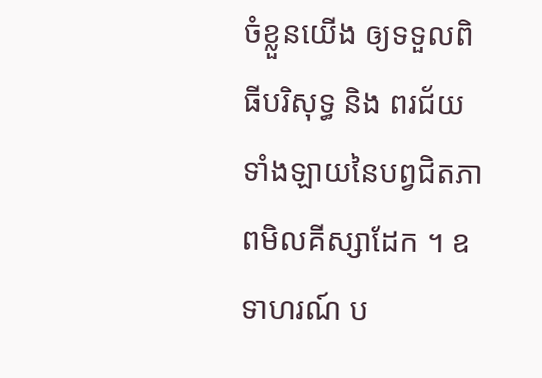ចំខ្លួនយើង ឲ្យទទួលពិធីបរិសុទ្ធ និង ពរជ័យទាំងឡាយនៃបព្វជិតភាពមិលគីស្សាដែក ។ ឧទាហរណ៍ ប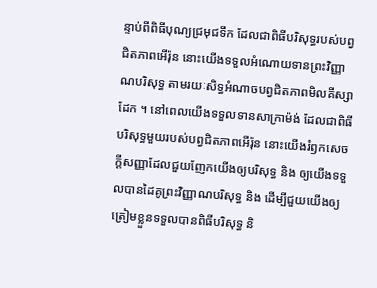ន្ទាប់ពីពិធីបុណ្យជ្រមុជទឹក ដែលជាពិធីបរិសុទ្ធរបស់បព្វជិតភាពអើរ៉ុន នោះយើងទទួលអំណោយទានព្រះវិញ្ញាណបរិសុទ្ធ តាមរយៈសិទ្ធអំណាចបព្វជិតភាពមិលគីស្សាដែក ។ នៅពេលយើងទទួលទានសាក្រាម៉ង់ ដែលជាពិធីបរិសុទ្ធមួយរបស់បព្វជិតភាពអើរ៉ុន នោះយើងរំឭកសេចក្ដីសញ្ញាដែលជួយញែកយើងឲ្យបរិសុទ្ធ និង ឲ្យយើងទទួលបានដៃគូព្រះវិញ្ញាណបរិសុទ្ធ និង ដើម្បីជួយយើងឲ្យត្រៀមខ្លួនទទួលបានពិធីបរិសុទ្ធ និ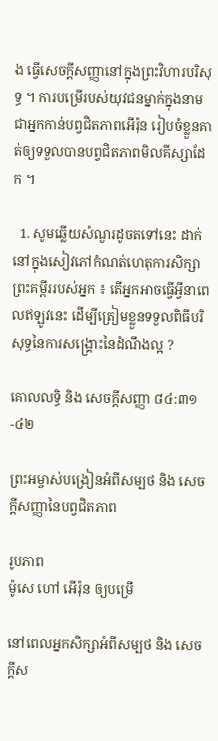ង ធ្វើសេចក្ដីសញ្ញានៅក្នុងព្រះវិហារបរិសុទ្ធ ។ ការបម្រើរបស់យុវជនម្នាក់ក្នុងនាមជាអ្នកកាន់បព្វជិតភាពអើរ៉ុន រៀបចំខ្លួនគាត់ឲ្យទទួលបានបព្វជិតភាពមិលគីស្សាដែក ។

  1. សូមឆ្លើយសំណួរដូចតទៅនេះ ដាក់នៅក្នុងសៀវភៅកំណត់ហេតុការសិក្សាព្រះគម្ពីររបស់អ្នក ៖ តើអ្នកអាចធ្វើអ្វីនាពេលឥឡូវនេះ ដើម្បីត្រៀមខ្លួនទទួលពិធីបរិសុទ្ធនៃការសង្គ្រោះនៃដំណឹងល្អ ?

គោលលទ្ធិ និង សេចក្តីសញ្ញា ៨៤:៣១-៤២

ព្រះអម្ចាស់បង្រៀនអំពីសម្បថ និង សេចក្តីសញ្ញានៃបព្វជិតភាព

រូបភាព
ម៉ូសេ ហៅ អើរ៉ុន ឲ្យបម្រើ

នៅពេលអ្នកសិក្សាអំពីសម្បថ និង សេចក្តីស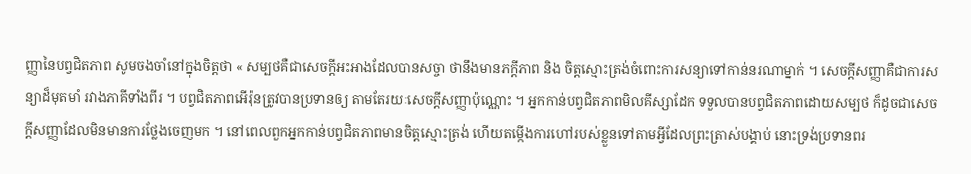ញ្ញានៃបព្វជិតភាព សូមចងចាំនៅក្នុងចិត្តថា « សម្បថគឺជាសេចក្ដីអះអាងដែលបានសច្ចា ថានឹងមានភក្ដីភាព និង ចិត្តស្មោះត្រង់ចំពោះការសន្យាទៅកាន់នរណាម្នាក់ ។ សេចក្តីសញ្ញាគឺជាការសន្យាដ៏មុតមាំ រវាងភាគីទាំងពីរ ។ បព្វជិតភាពអើរ៉ុនត្រូវបានប្រទានឲ្យ តាមតែរយៈសេចក្ដីសញ្ញាប៉ុណ្ណោះ ។ អ្នកកាន់បព្វជិតភាពមិលគីស្សាដែក ទទួលបានបព្វជិតភាពដោយសម្បថ ក៏ដូចជាសេចក្ដីសញ្ញាដែលមិនមានការថ្លែងចេញមក ។ នៅពេលពួកអ្នកកាន់បព្វជិតភាពមានចិត្តស្មោះត្រង់ ហើយតម្កើងការហៅរបស់ខ្លួនទៅតាមអ្វីដែលព្រះត្រាស់បង្គាប់ នោះទ្រង់ប្រទានពរ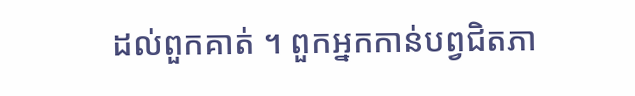ដល់ពួកគាត់ ។ ពួកអ្នកកាន់បព្វជិតភា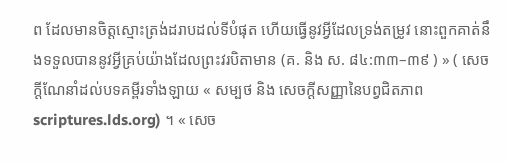ព ដែលមានចិត្តស្មោះត្រង់ដរាបដល់ទីបំផុត ហើយធ្វើនូវអ្វីដែលទ្រង់តម្រូវ នោះពួកគាត់នឹងទទួលបាននូវអ្វីគ្រប់យ៉ាងដែលព្រះវរបិតាមាន (គ. និង ស. ៨៤:៣៣–៣៩ ) » ( សេចក្ដីណែនាំដល់បទគម្ពីរទាំងឡាយ « សម្បថ និង សេចក្តីសញ្ញានៃបព្វជិតភាពscriptures.lds.org) ។ « សេច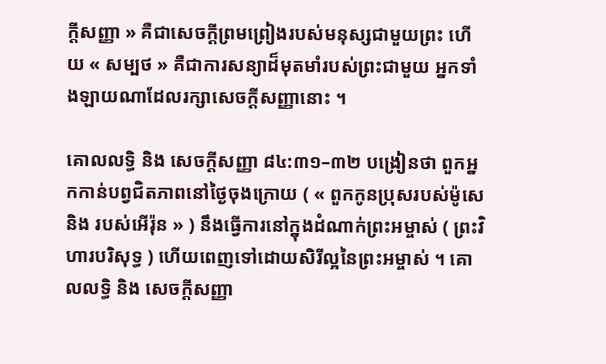ក្តីសញ្ញា » គឺជាសេចក្ដីព្រមព្រៀងរបស់មនុស្សជាមួយព្រះ ហើយ « សម្បថ » គឺជាការសន្យាដ៏មុតមាំរបស់ព្រះជាមួយ អ្នកទាំងឡាយណាដែលរក្សាសេចក្ដីសញ្ញានោះ ។

គោលលទ្ធិ និង សេចក្តីសញ្ញា ៨៤:៣១–៣២ បង្រៀនថា ពួកអ្នកកាន់បព្វជិតភាពនៅថ្ងៃចុងក្រោយ ( « ពួកកូនប្រុសរបស់ម៉ូសេ និង របស់អើរ៉ុន » ) នឹងធ្វើការនៅក្នុងដំណាក់ព្រះអម្ចាស់ ( ព្រះវិហារបរិសុទ្ធ ) ហើយពេញទៅដោយសិរីល្អនៃព្រះអម្ចាស់ ។ គោលលទ្ធិ និង សេចក្ដីសញ្ញា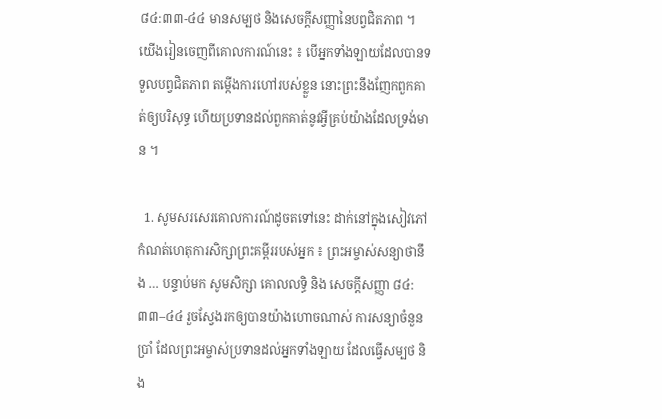៨៤:៣៣-៤៤ មានសម្បថ និងសេចក្ដីសញ្ញានៃបព្វជិតភាព ។ យើងរៀនចេញពីគោលការណ៍នេះ ៖ បើអ្នកទាំងឡាយដែលបានទទួលបព្វជិតភាព តម្កើងការហៅរបស់ខ្លួន នោះព្រះនឹងញែកពួកគាត់ឲ្យបរិសុទ្ធ ហើយប្រទានដល់ពួកគាត់នូវអ្វីគ្រប់យ៉ាងដែលទ្រង់មាន ។

  1. សូមសរសេរគោលការណ៍ដូចតទៅនេះ ដាក់នៅក្នុងសៀវភៅកំណត់ហេតុការសិក្សាព្រះគម្ពីររបស់អ្នក ៖ ព្រះអម្ចាស់សន្យាថានឹង … បន្ទាប់មក សូមសិក្សា គោលលទ្ធិ និង សេចក្តីសញ្ញា ៨៤:៣៣–៤៤ រួចស្វែងរកឲ្យបានយ៉ាងហោចណាស់ ការសន្យាចំនួនប្រាំ ដែលព្រះអម្ចាស់ប្រទានដល់អ្នកទាំងឡាយ ដែលធ្វើសម្បថ និង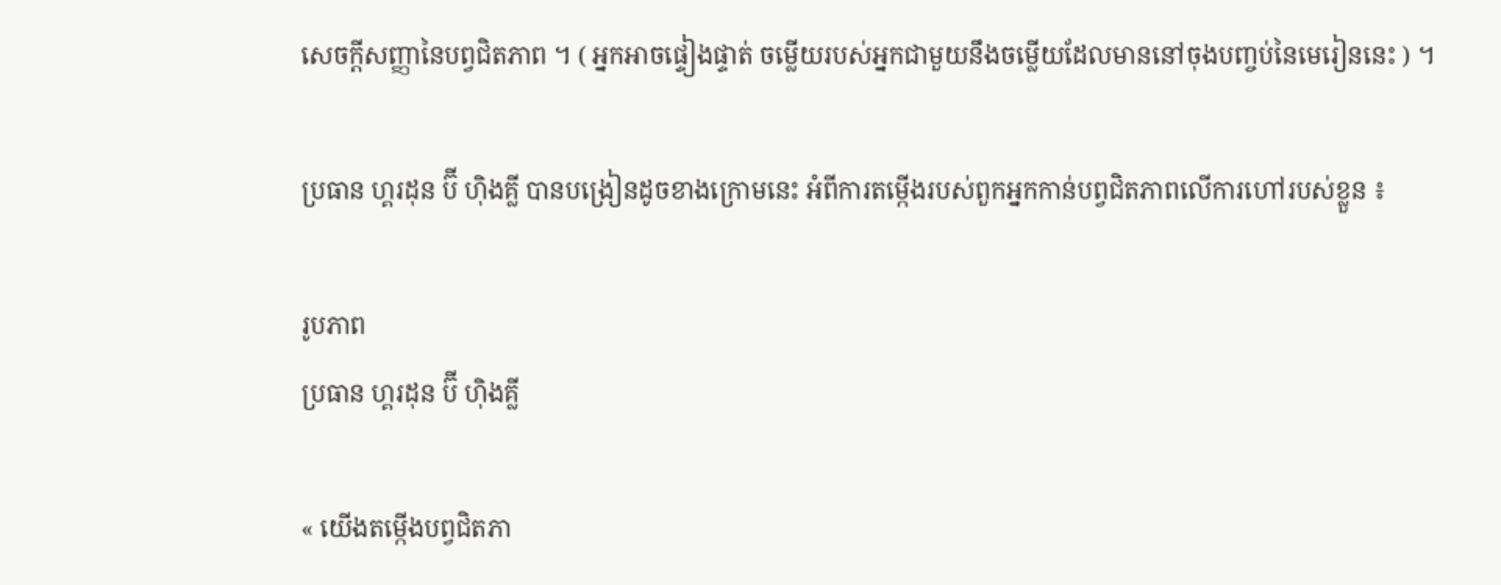សេចក្តីសញ្ញានៃបព្វជិតភាព ។ ( អ្នកអាចផ្ទៀងផ្ទាត់ ចម្លើយរបស់អ្នកជាមួយនឹងចម្លើយដែលមាននៅចុងបញ្ចប់នៃមេរៀននេះ ) ។

ប្រធាន ហ្គរដុន ប៊ី ហ៊ិងគ្លី បានបង្រៀនដូចខាងក្រោមនេះ អំពីការតម្កើងរបស់ពួកអ្នកកាន់បព្វជិតភាពលើការហៅរបស់ខ្លួន ៖

រូបភាព
ប្រធាន ហ្គរដុន ប៊ី ហ៊ិងគ្លី

« យើងតម្កើងបព្វជិតភា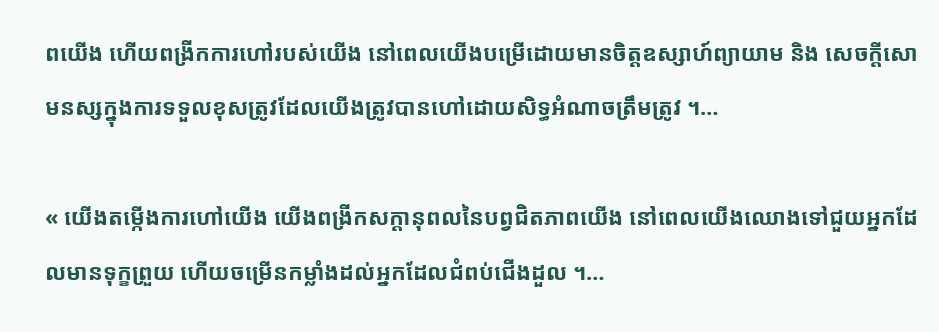ពយើង ហើយពង្រីកការហៅរបស់យើង នៅពេលយើងបម្រើដោយមានចិត្តឧស្សាហ៍ព្យាយាម និង សេចក្ដីសោមនស្សក្នុងការទទួលខុសត្រូវដែលយើងត្រូវបានហៅដោយសិទ្ធអំណាចត្រឹមត្រូវ ។…

« យើងតម្កើងការហៅយើង យើងពង្រីកសក្ដានុពលនៃបព្វជិតភាពយើង នៅពេលយើងឈោងទៅជួយអ្នកដែលមានទុក្ខព្រួយ ហើយចម្រើនកម្លាំងដល់អ្នកដែលជំពប់ជើងដួល ។…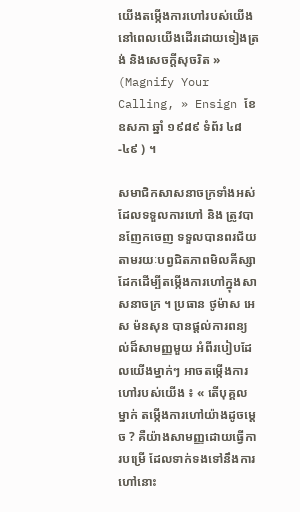យើងតម្កើងការហៅរបស់យើង នៅពេលយើងដើរដោយទៀងត្រង់ និងសេចក្ដីសុចរិត » (Magnify Your Calling, » Ensign ខែ ឧសភា ឆ្នាំ ១៩៨៩ ទំព័រ ៤៨-៤៩ ) ។

សមាជិកសាសនាចក្រទាំងអស់ ដែលទទួលការហៅ និង ត្រូវបានញែកចេញ ទទួលបានពរជ័យតាមរយៈបព្វជិតភាពមិលគីស្សាដែកដើម្បីតម្កើងការហៅក្នុងសាសនាចក្រ ។ ប្រធាន ថូម៉ាស អេស ម៉នសុន បានផ្ដល់ការពន្យល់ដ៏សាមញ្ញមួយ អំពីរបៀបដែលយើងម្នាក់ៗ អាចតម្កើងការហៅរបស់យើង ៖ « តើបុគ្គលម្នាក់ តម្កើងការហៅយ៉ាងដូចម្ដេច ? គឺយ៉ាងសាមញ្ញដោយធ្វើការបម្រើ ដែលទាក់ទងទៅនឹងការហៅនោះ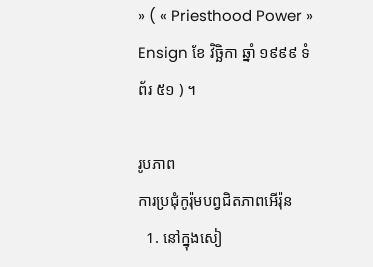» ( « Priesthood Power » Ensign ខែ វិច្ឆិកា ឆ្នាំ ១៩៩៩ ទំព័រ ៥១ ) ។

រូបភាព
ការប្រជុំកូរ៉ុមបព្វជិតភាពអើរ៉ុន
  1. នៅក្នុងសៀ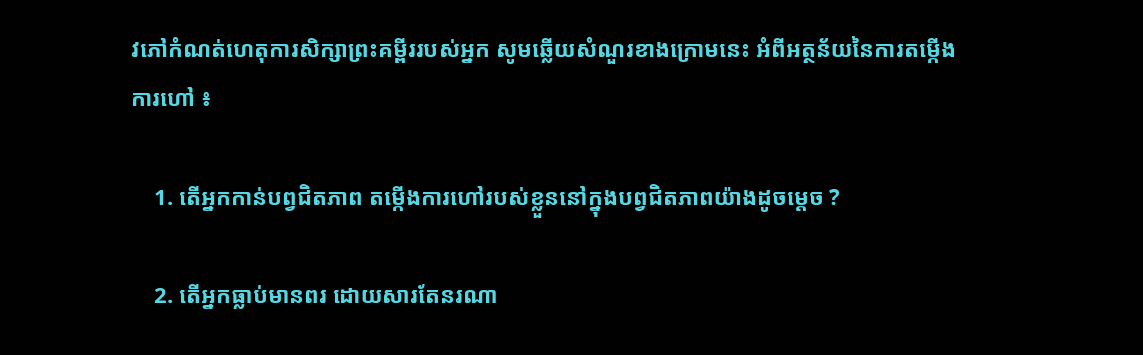វភៅកំណត់ហេតុការសិក្សាព្រះគម្ពីររបស់អ្នក សូមឆ្លើយសំណួរខាងក្រោមនេះ អំពីអត្ថន័យនៃការតម្កើងការហៅ ៖

    1. តើអ្នកកាន់បព្វជិតភាព តម្កើងការហៅរបស់ខ្លួននៅក្នុងបព្វជិតភាពយ៉ាងដូចម្ដេច ?

    2. តើអ្នកធ្លាប់មានពរ ដោយសារតែនរណា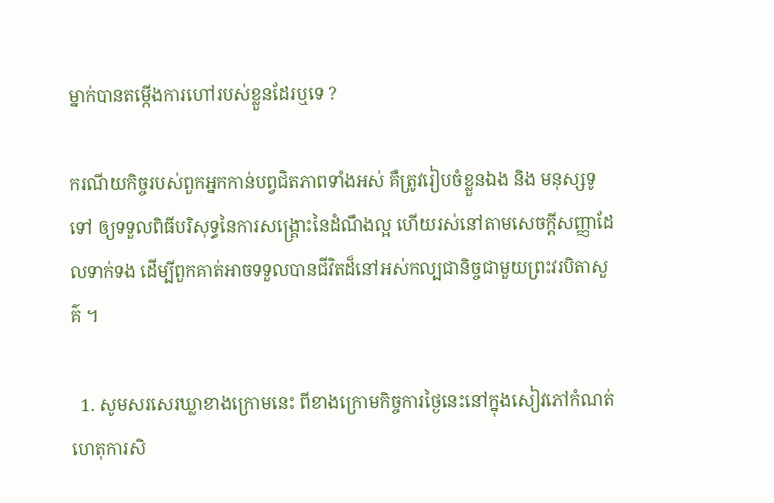ម្នាក់បានតម្កើងការហៅរបស់ខ្លួនដែរឬទេ ?

ករណីយកិច្ចរបស់ពួកអ្នកកាន់បព្វជិតភាពទាំងអស់ គឺត្រូវរៀបចំខ្លួនឯង និង មនុស្សទូទៅ ឲ្យទទួលពិធីបរិសុទ្ធនៃការសង្គ្រោះនៃដំណឹងល្អ ហើយរស់នៅតាមសេចក្ដីសញ្ញាដែលទាក់ទង ដើម្បីពួកគាត់អាចទទួលបានជីវិតដ៏នៅអស់កល្បជានិច្ចជាមួយព្រះវរបិតាសួគ៌ ។

  1. សូមសរសេរឃ្លាខាងក្រោមនេះ ពីខាងក្រោមកិច្ចការថ្ងៃនេះនៅក្នុងសៀវភៅកំណត់ហេតុការសិ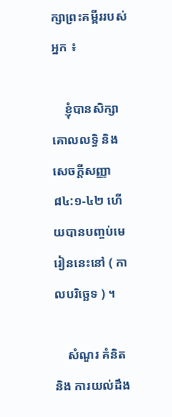ក្សាព្រះគម្ពីររបស់អ្នក ៖

    ខ្ញុំបានសិក្សា គោលលទ្ធិ និង សេចក្តីសញ្ញា ៨៤:១-៤២ ហើយបានបញ្ចប់មេរៀននេះនៅ ( កាលបរិច្ឆេទ ) ។

    សំណួរ គំនិត និង ការយល់ដឹង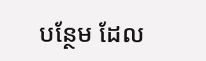បន្ថែម ដែល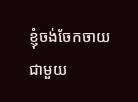ខ្ញុំចង់ចែកចាយជាមួយ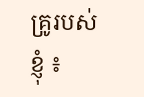គ្រូរបស់ខ្ញុំ ៖